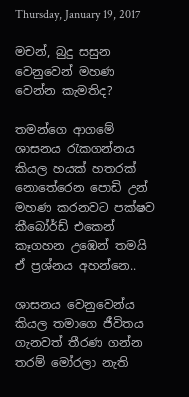Thursday, January 19, 2017

මචන්, බුදු සසුන වෙනුවෙන් මහණ වෙන්න කැමතිද?

තමන්ගෙ ආගමේ ශාසනය රැකගන්නය කියල හයක් හතරක් නොතේරෙන පොඩි උන් මහණ කරනවට පක්ෂව කීබෝර්ඩ් එකෙන් කෑගහන උඹෙන් තමයි ඒ ප්‍රශ්නය අහන්නෙ..

ශාසනය වෙනුවෙන්ය කියල තමාගෙ ජීවිතය ගැනවත් තීරණ ගන්න තරම් මෝරලා නැති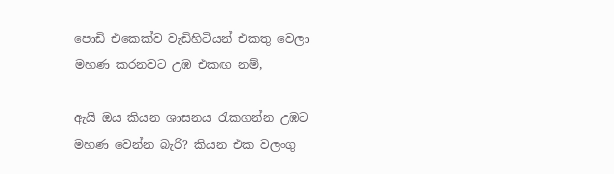පොඩි එකෙක්ව වැඩිහිටියන් එකතු වෙලා මහණ කරනවට උඹ එකඟ නම්,

ඇයි ඔය කියන ශාසනය රැකගන්න උඹට මහණ වෙන්න බැරි? කියන එක වලංගු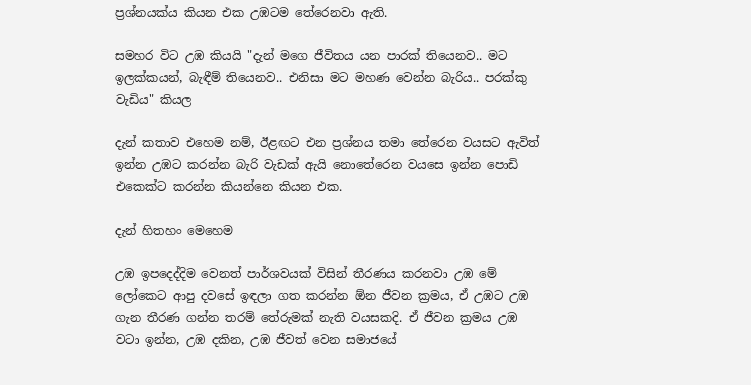ප්‍රශ්නයක්ය කියන එක උඹටම තේරෙනවා ඇති.

සමහර විට උඹ කියයි "දැන් මගෙ ජීවිතය යන පාරක් තියෙනව.. මට ඉලක්කයන්, බැඳීම් තියෙනව.. එනිසා මට මහණ වෙන්න බැරිය.. පරක්කු වැඩිය" කියල

දැන් කතාව එහෙම නම්, ඊළඟට එන ප්‍රශ්නය තමා තේරෙන වයසට ඇවිත් ඉන්න උඹට කරන්න බැරි වැඩක් ඇයි නොතේරෙන වයසෙ ඉන්න පොඩි එකෙක්ට කරන්න කියන්නෙ කියන එක.

දැන් හිතහං මෙහෙම

උඹ ඉපදෙද්දිම වෙනත් පාර්ශවයක් විසින් තීරණය කරනවා උඹ මේ ලෝකෙට ආපු දවසේ ඉඳලා ගත කරන්න ඕන ජීවන ක්‍රමය, ඒ උඹට උඹ ගැන තීරණ ගන්න තරම් තේරුමක් නැති වයසකදි. ඒ ජීවන ක්‍රමය උඹ වටා ඉන්න, උඹ දකින, උඹ ජීවත් වෙන සමාජයේ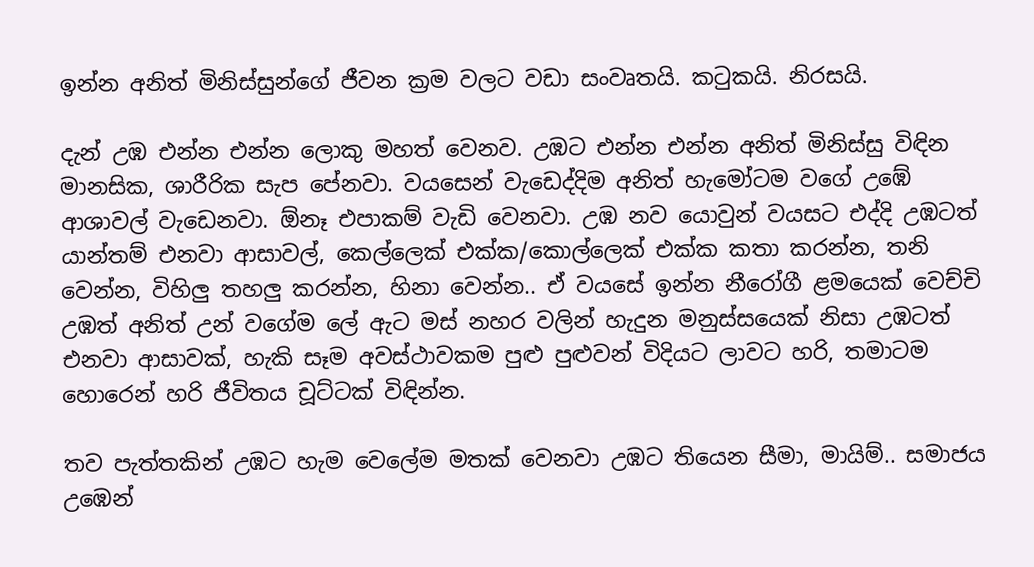ඉන්න අනිත් මිනිස්සුන්ගේ ජීවන ක්‍රම වලට වඩා සංවෘතයි. කටුකයි. නිරසයි.

දැන් උඹ එන්න එන්න ලොකු මහත් වෙනව. උඹට එන්න එන්න අනිත් මිනිස්සු විඳින මානසික, ශාරීරික සැප පේනවා. වයසෙන් වැඩෙද්දිම අනිත් හැමෝටම වගේ උඹේ ආශාවල් වැඩෙනවා. ඕනෑ එපාකම් වැඩි වෙනවා. උඹ නව යොවුන් වයසට එද්දි උඹටත් යාන්තම් එනවා ආසාවල්, කෙල්ලෙක් එක්ක/කොල්ලෙක් එක්ක කතා කරන්න, තනි වෙන්න, විහිලු තහලු කරන්න, හිනා වෙන්න.. ඒ වයසේ ඉන්න නීරෝගී ළමයෙක් වෙච්චි උඹත් අනිත් උන් වගේම ලේ ඇට මස් නහර වලින් හැදුන මනුස්සයෙක් නිසා උඹටත් එනවා ආසාවක්, හැකි සෑම අවස්ථාවකම පුළු පුළුවන් විදියට ලාවට හරි, තමාටම හොරෙන් හරි ජීවිතය චූට්ටක් විඳින්න.

තව පැත්තකින් උඹට හැම වෙලේම මතක් වෙනවා උඹට තියෙන සීමා, මායිම්.. සමාජය උඹෙන්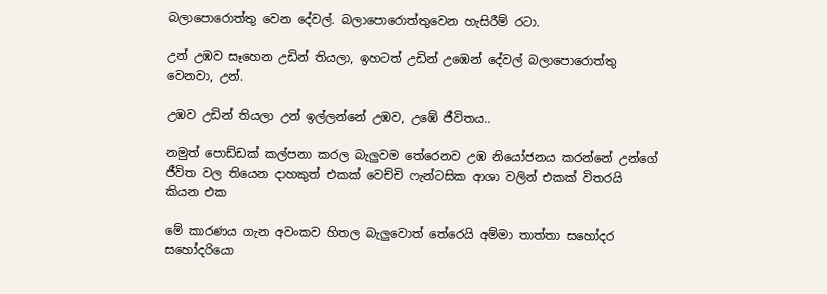බලාපොරොත්තු වෙන දේවල්. බලාපොරොත්තුවෙන හැසිරීම් රටා.

උන් උඹව සෑහෙන උඩින් තියලා, ඉහටත් උඩින් උඹෙන් දේවල් බලාපොරොත්තු වෙනවා, උන්.

උඹව උඩින් තියලා උන් ඉල්ලන්නේ උඹව, උඹේ ජීවිතය..

නමුත් පොඩ්ඩක් කල්පනා කරල බැලුවම තේරෙනව උඹ නියෝජනය කරන්නේ උන්ගේ ජීවිත වල තියෙන දාහකුත් එකක් වෙච්චි ෆැන්ටසික ආශා වලින් එකක් විතරයි කියන එක

මේ කාරණය ගැන අවංකව හිතල බැලුවොත් තේරෙයි අම්මා තාත්තා සහෝදර සහෝදරියො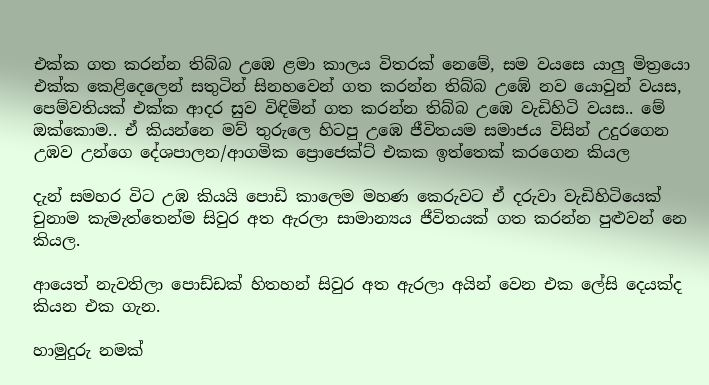එක්ක ගත කරන්න තිබ්බ උඹෙ ළමා කාලය විතරක් නෙමේ, සම වයසෙ යාලු මිත්‍රයො එක්ක කෙළිදෙලෙන් සතුටින් සිනහවෙන් ගත කරන්න තිබ්බ උඹේ නව යොවුන් වයස, පෙම්වතියක් එක්ක ආදර සුව විඳිමින් ගත කරන්න තිබ්බ උඹෙ වැඩිහිටි වයස.. මේ ඔක්කොම.. ඒ කියන්නෙ මව් තුරුලෙ හිටපු උඹෙ ජීවිතයම සමාජය විසින් උදුරගෙන උඹව උන්ගෙ දේශපාලන/ආගමික ප්‍රොජෙක්ට් එකක ඉත්තෙක් කරගෙන කියල

දැන් සමහර විට උඹ කියයි පොඩි කාලෙම මහණ කෙරුවට ඒ දරුවා වැඩිහිටියෙක් චුනාම කැමැත්තෙන්ම සිවුර අත ඇරලා සාමාන්‍යය ජීවිතයක් ගත කරන්න පුළුවන් නෙ කියල.

ආයෙත් නැවතිලා පොඩ්ඩක් හිතහන් සිවුර අත ඇරලා අයින් වෙන එක ලේසි දෙයක්ද කියන එක ගැන.

හාමුදුරු නමක්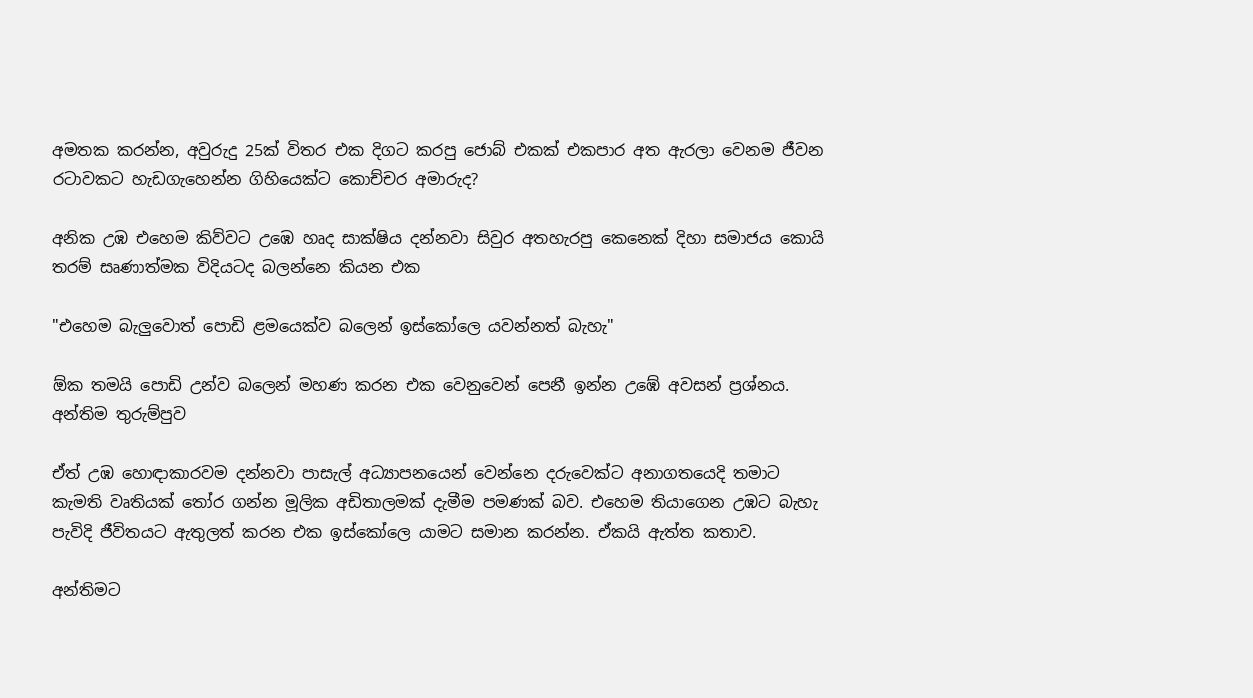අමතක කරන්න, අවුරුදු 25ක් විතර එක දිගට කරපු ජොබ් එකක් එකපාර අත ඇරලා වෙනම ජීවන රටාවකට හැඩගැහෙන්න ගිහියෙක්ට කොච්චර අමාරුද?

අනික උඹ එහෙම කිව්වට උඹෙ හෘද සාක්ෂිය දන්නවා සිවුර අතහැරපු කෙනෙක් දිහා සමාජය කොයි තරම් සෘණාත්මක විදියටද බලන්නෙ කියන එක

"එහෙම බැලුවොත් පොඩි ළමයෙක්ව බලෙන් ඉස්කෝලෙ යවන්නත් බැහැ"

ඕක තමයි පොඩි උන්ව බලෙන් මහණ කරන එක වෙනුවෙන් පෙනී ඉන්න උඹේ අවසන් ප්‍රශ්නය. අන්තිම තුරුම්පුව

ඒත් උඹ හොඳාකාරවම දන්නවා පාසැල් අධ්‍යාපනයෙන් වෙන්නෙ දරුවෙක්ට අනාගතයෙදි තමාට කැමති වෘතියක් තෝර ගන්න මූලික අඩිතාලමක් දැමීම පමණක් බව. එහෙම තියාගෙන උඹට බැහැ පැවිදි ජීවිතයට ඇතුලත් කරන එක ඉස්කෝලෙ යාමට සමාන කරන්න. ඒකයි ඇත්ත කතාව.

අන්තිමට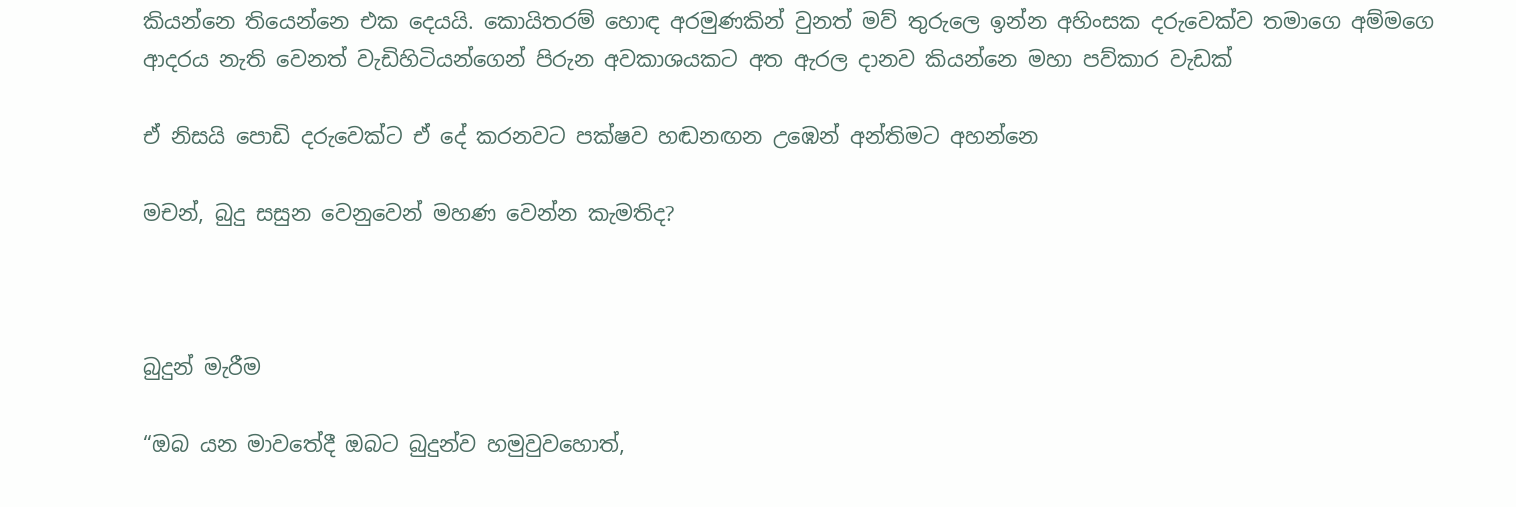කියන්නෙ තියෙන්නෙ එක දෙයයි. කොයිතරම් හොඳ අරමුණකින් වුනත් මව් තුරුලෙ ඉන්න අහිංසක දරුවෙක්ව තමාගෙ අම්මගෙ ආදරය නැති වෙනත් වැඩිහිටියන්ගෙන් පිරුන අවකාශයකට අත ඇරල දානව කියන්නෙ මහා පව්කාර වැඩක්

ඒ නිසයි පොඩි දරුවෙක්ට ඒ දේ කරනවට පක්ෂව හඬනඟන උඹෙන් අන්තිමට අහන්නෙ

මචන්, බුදු සසුන වෙනුවෙන් මහණ වෙන්න කැමතිද?



බුදුන් මැරීම

“ඔබ යන මාවතේදී ඔබට බුදුන්ව හමුවුවහොත්,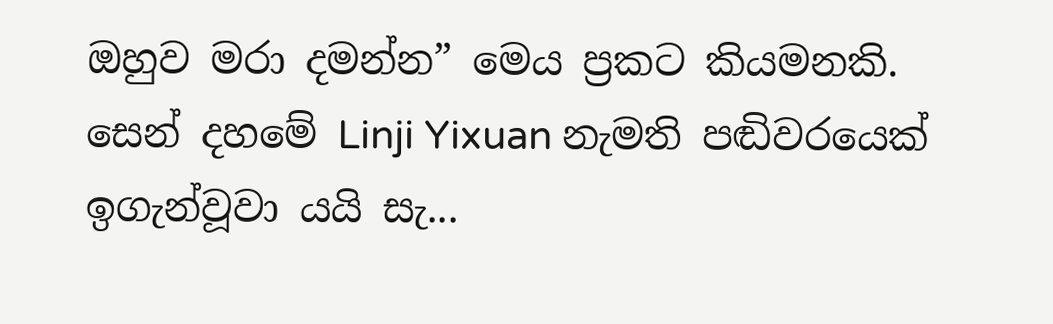ඔහුව මරා දමන්න” මෙය ප්‍රකට කියමනකි. සෙන් දහමේ Linji Yixuan නැමති පඬිවරයෙක් ඉගැන්වූවා යයි සැ...